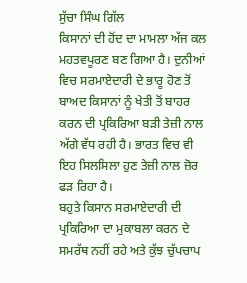ਸੁੱਚਾ ਸਿੰਘ ਗਿੱਲ
ਕਿਸਾਨਾਂ ਦੀ ਹੋਂਦ ਦਾ ਮਾਮਲਾ ਅੱਜ ਕਲ ਮਹਤਵਪੂਰਣ ਬਣ ਗਿਆ ਹੈ। ਦੁਨੀਆਂ ਵਿਚ ਸਰਮਾਏਦਾਰੀ ਦੇ ਭਾਰੂ ਹੋਣ ਤੋਂ ਬਾਅਦ ਕਿਸਾਨਾਂ ਨੂੰ ਖੇਤੀ ਤੋਂ ਬਾਹਰ ਕਰਨ ਦੀ ਪ੍ਰਕਿਰਿਆ ਬੜੀ ਤੇਜ਼ੀ ਨਾਲ ਅੱਗੇ ਵੱਧ ਰਹੀ ਹੈ। ਭਾਰਤ ਵਿਚ ਵੀ ਇਹ ਸਿਲਸਿਲਾ ਹੁਣ ਤੇਜ਼ੀ ਨਾਲ ਜ਼ੋਰ ਫੜ ਰਿਹਾ ਹੈ।
ਬਹੁਤੇ ਕਿਸਾਨ ਸਰਮਾਏਦਾਰੀ ਦੀ ਪ੍ਰਕਿਰਿਆ ਦਾ ਮੁਕਾਬਲਾ ਕਰਨ ਦੇ ਸਮਰੱਥ ਨਹੀਂ ਰਹੇ ਅਤੇ ਕੁੱਝ ਚੁੱਪਚਾਪ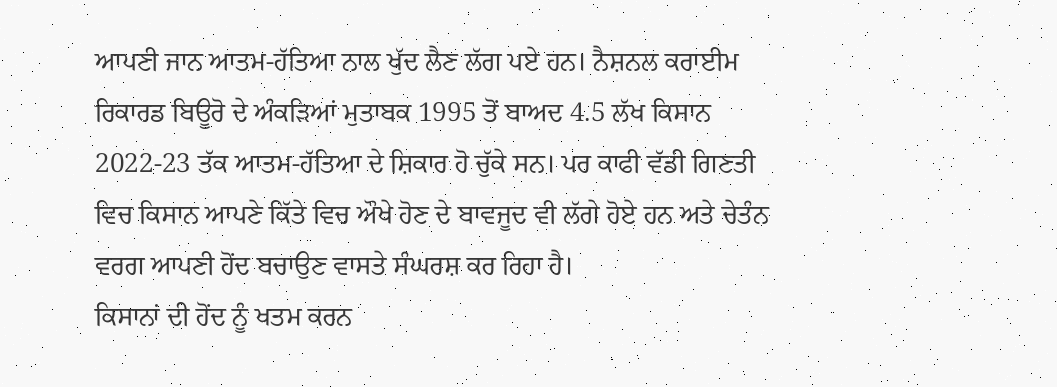ਆਪਣੀ ਜਾਨ ਆਤਮ-ਹੱਤਿਆ ਨਾਲ ਖੁੱਦ ਲੈਣ ਲੱਗ ਪਏ ਹਨ। ਨੈਸ਼ਨਲ ਕਰਾਈਮ ਰਿਕਾਰਡ ਬਿਊਰੋ ਦੇ ਅੰਕੜਿਆਂ ਮੁਤਾਬਕ 1995 ਤੋਂ ਬਾਅਦ 4.5 ਲੱਖ ਕਿਸਾਨ 2022-23 ਤੱਕ ਆਤਮ-ਹੱਤਿਆ ਦੇ ਸ਼ਿਕਾਰ ਹੋ ਚੁੱਕੇ ਸਨ। ਪਰ ਕਾਫੀ ਵੱਡੀ ਗਿਣਤੀ ਵਿਚ ਕਿਸਾਨ ਆਪਣੇ ਕਿੱਤੇ ਵਿਚ ਔਖੇ ਹੋਣ ਦੇ ਬਾਵਜੂਦ ਵੀ ਲੱਗੇ ਹੋਏ ਹਨ ਅਤੇ ਚੇਤੰਨ ਵਰਗ ਆਪਣੀ ਹੋਂਦ ਬਚਾਉਣ ਵਾਸਤੇ ਸੰਘਰਸ਼ ਕਰ ਰਿਹਾ ਹੈ।
ਕਿਸਾਨਾਂ ਦੀ ਹੋਂਦ ਨੂੰ ਖਤਮ ਕਰਨ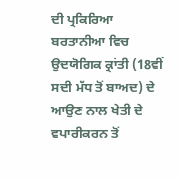ਦੀ ਪ੍ਰਕਿਰਿਆ ਬਰਤਾਨੀਆ ਵਿਚ ਉਦਯੋਗਿਕ ਕ੍ਰਾਂਤੀ (18ਵੀਂ ਸਦੀ ਮੱਧ ਤੋਂ ਬਾਅਦ) ਦੇ ਆਉਣ ਨਾਲ ਖੇਤੀ ਦੇ ਵਪਾਰੀਕਰਨ ਤੋਂ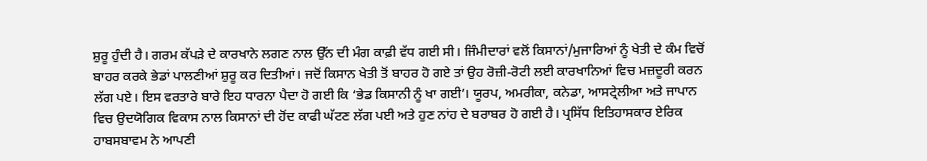ਸ਼ੁਰੂ ਹੁੰਦੀ ਹੈ। ਗਰਮ ਕੱਪੜੇ ਦੇ ਕਾਰਖਾਨੇ ਲਗਣ ਨਾਲ ਉੱਨ ਦੀ ਮੰਗ ਕਾਫ਼ੀ ਵੱਧ ਗਈ ਸੀ। ਜਿੰਮੀਦਾਰਾਂ ਵਲੋਂ ਕਿਸਾਨਾਂ/ਮੁਜਾਰਿਆਂ ਨੂੰ ਖੇਤੀ ਦੇ ਕੰਮ ਵਿਚੋਂ ਬਾਹਰ ਕਰਕੇ ਭੇਡਾਂ ਪਾਲਣੀਆਂ ਸ਼ੁਰੂ ਕਰ ਦਿਤੀਆਂ। ਜਦੋਂ ਕਿਸਾਨ ਖੇਤੀ ਤੋਂ ਬਾਹਰ ਹੋ ਗਏ ਤਾਂ ਉਹ ਰੋਜ਼ੀ-ਰੋਟੀ ਲਈ ਕਾਰਖਾਨਿਆਂ ਵਿਚ ਮਜ਼ਦੂਰੀ ਕਰਨ ਲੱਗ ਪਏ। ਇਸ ਵਰਤਾਰੇ ਬਾਰੇ ਇਹ ਧਾਰਨਾ ਪੈਦਾ ਹੋ ਗਈ ਕਿ ‘ਭੇਡ ਕਿਸਾਨੀ ਨੂੰ ਖਾ ਗਈ’। ਯੂਰਪ, ਅਮਰੀਕਾ, ਕਨੇਡਾ, ਆਸਟ੍ਰੇਲੀਆ ਅਤੇ ਜਾਪਾਨ ਵਿਚ ਉਦਯੋਗਿਕ ਵਿਕਾਸ ਨਾਲ ਕਿਸਾਨਾਂ ਦੀ ਹੋਂਦ ਕਾਫੀ ਘੱਟਣ ਲੱਗ ਪਈ ਅਤੇ ਹੁਣ ਨਾਂਹ ਦੇ ਬਰਾਬਰ ਹੋ ਗਈ ਹੈ। ਪ੍ਰਸਿੱਧ ਇਤਿਹਾਸਕਾਰ ਏਰਿਕ ਹਾਬਸਬਾਵਮ ਨੇ ਆਪਣੀ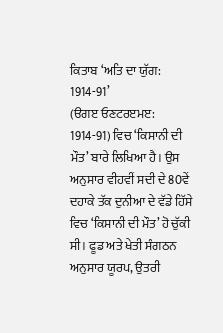ਕਿਤਾਬ ‘ਅਤਿ ਦਾ ਯੁੱਗ: 1914-91’
(ੳਗੲ ਓਣਟਰੲਮੲ: 1914-91) ਵਿਚ ‘ਕਿਸਾਨੀ ਦੀ ਮੌਤ’ ਬਾਰੇ ਲਿਖਿਆ ਹੈ। ਉਸ ਅਨੁਸਾਰ ਵੀਹਵੀਂ ਸਦੀ ਦੇ 80ਵੇਂ ਦਹਾਕੇ ਤੱਕ ਦੁਨੀਆ ਦੇ ਵੱਡੇ ਹਿੱਸੇ ਵਿਚ ‘ਕਿਸਾਨੀ ਦੀ ਮੌਤ’ ਹੋ ਚੁੱਕੀ ਸੀ। ਫੂਡ ਅਤੇ ਖੇਤੀ ਸੰਗਠਨ ਅਨੁਸਾਰ ਯੂਰਪ, ਉਤਰੀ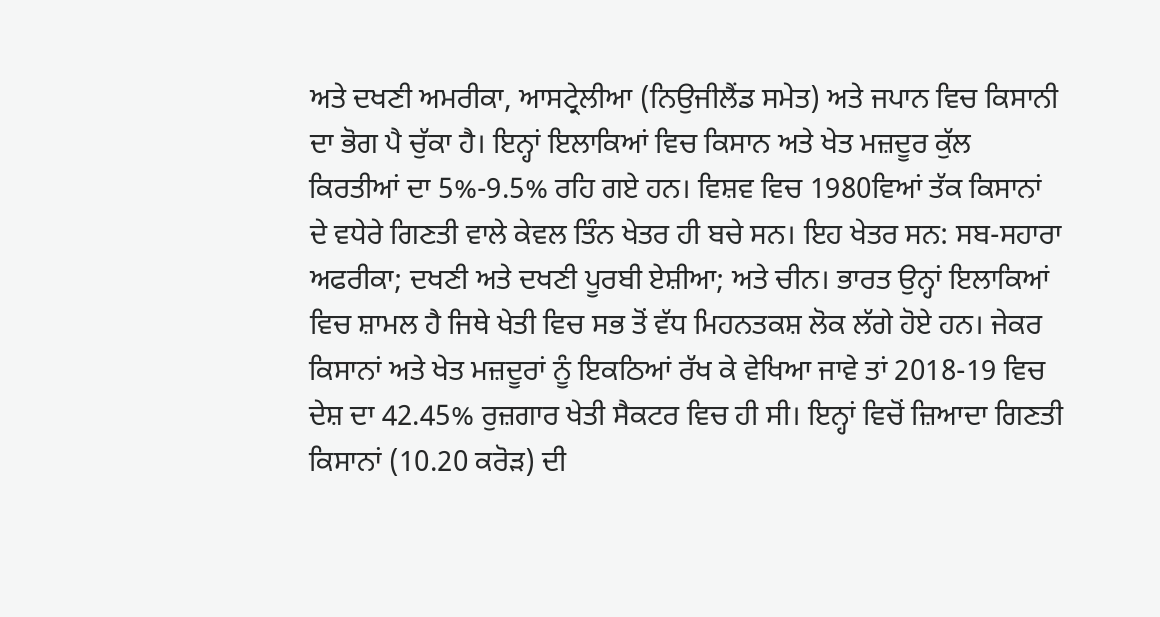ਅਤੇ ਦਖਣੀ ਅਮਰੀਕਾ, ਆਸਟ੍ਰੇਲੀਆ (ਨਿਉਜੀਲੈਂਡ ਸਮੇਤ) ਅਤੇ ਜਪਾਨ ਵਿਚ ਕਿਸਾਨੀ ਦਾ ਭੋਗ ਪੈ ਚੁੱਕਾ ਹੈ। ਇਨ੍ਹਾਂ ਇਲਾਕਿਆਂ ਵਿਚ ਕਿਸਾਨ ਅਤੇ ਖੇਤ ਮਜ਼ਦੂਰ ਕੁੱਲ ਕਿਰਤੀਆਂ ਦਾ 5%-9.5% ਰਹਿ ਗਏ ਹਨ। ਵਿਸ਼ਵ ਵਿਚ 1980ਵਿਆਂ ਤੱਕ ਕਿਸਾਨਾਂ ਦੇ ਵਧੇਰੇ ਗਿਣਤੀ ਵਾਲੇ ਕੇਵਲ ਤਿੰਨ ਖੇਤਰ ਹੀ ਬਚੇ ਸਨ। ਇਹ ਖੇਤਰ ਸਨ: ਸਬ-ਸਹਾਰਾ ਅਫਰੀਕਾ; ਦਖਣੀ ਅਤੇ ਦਖਣੀ ਪੂਰਬੀ ਏਸ਼ੀਆ; ਅਤੇ ਚੀਨ। ਭਾਰਤ ਉਨ੍ਹਾਂ ਇਲਾਕਿਆਂ ਵਿਚ ਸ਼ਾਮਲ ਹੈ ਜਿਥੇ ਖੇਤੀ ਵਿਚ ਸਭ ਤੋਂ ਵੱਧ ਮਿਹਨਤਕਸ਼ ਲੋਕ ਲੱਗੇ ਹੋਏ ਹਨ। ਜੇਕਰ ਕਿਸਾਨਾਂ ਅਤੇ ਖੇਤ ਮਜ਼ਦੂਰਾਂ ਨੂੰ ਇਕਠਿਆਂ ਰੱਖ ਕੇ ਵੇਖਿਆ ਜਾਵੇ ਤਾਂ 2018-19 ਵਿਚ ਦੇਸ਼ ਦਾ 42.45% ਰੁਜ਼ਗਾਰ ਖੇਤੀ ਸੈਕਟਰ ਵਿਚ ਹੀ ਸੀ। ਇਨ੍ਹਾਂ ਵਿਚੋਂ ਜ਼ਿਆਦਾ ਗਿਣਤੀ ਕਿਸਾਨਾਂ (10.20 ਕਰੋੜ) ਦੀ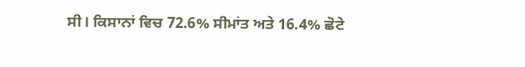ਸੀ। ਕਿਸਾਨਾਂ ਵਿਚ 72.6% ਸੀਮਾਂਤ ਅਤੇ 16.4% ਛੋਟੇ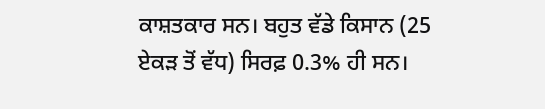ਕਾਸ਼ਤਕਾਰ ਸਨ। ਬਹੁਤ ਵੱਡੇ ਕਿਸਾਨ (25 ਏਕੜ ਤੋਂ ਵੱਧ) ਸਿਰਫ਼ 0.3% ਹੀ ਸਨ।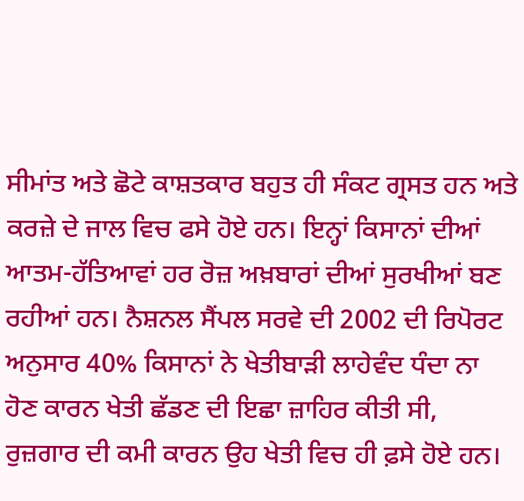ਸੀਮਾਂਤ ਅਤੇ ਛੋਟੇ ਕਾਸ਼ਤਕਾਰ ਬਹੁਤ ਹੀ ਸੰਕਟ ਗ੍ਰਸਤ ਹਨ ਅਤੇ ਕਰਜ਼ੇ ਦੇ ਜਾਲ ਵਿਚ ਫਸੇ ਹੋਏ ਹਨ। ਇਨ੍ਹਾਂ ਕਿਸਾਨਾਂ ਦੀਆਂ ਆਤਮ-ਹੱਤਿਆਵਾਂ ਹਰ ਰੋਜ਼ ਅਖ਼ਬਾਰਾਂ ਦੀਆਂ ਸੁਰਖੀਆਂ ਬਣ ਰਹੀਆਂ ਹਨ। ਨੈਸ਼ਨਲ ਸੈਂਪਲ ਸਰਵੇ ਦੀ 2002 ਦੀ ਰਿਪੋਰਟ ਅਨੁਸਾਰ 40% ਕਿਸਾਨਾਂ ਨੇ ਖੇਤੀਬਾੜੀ ਲਾਹੇਵੰਦ ਧੰਦਾ ਨਾ ਹੋਣ ਕਾਰਨ ਖੇਤੀ ਛੱਡਣ ਦੀ ਇਛਾ ਜ਼ਾਹਿਰ ਕੀਤੀ ਸੀ, ਰੁਜ਼ਗਾਰ ਦੀ ਕਮੀ ਕਾਰਨ ਉਹ ਖੇਤੀ ਵਿਚ ਹੀ ਫ਼ਸੇ ਹੋਏ ਹਨ।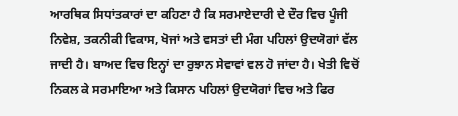ਆਰਥਿਕ ਸਿਧਾਂਤਕਾਰਾਂ ਦਾ ਕਹਿਣਾ ਹੈ ਕਿ ਸਰਮਾਏਦਾਰੀ ਦੇ ਦੌਰ ਵਿਚ ਪੂੰਜੀ ਨਿਵੇਸ਼, ਤਕਨੀਕੀ ਵਿਕਾਸ, ਖੋਜਾਂ ਅਤੇ ਵਸਤਾਂ ਦੀ ਮੰਗ ਪਹਿਲਾਂ ਉਦਯੋਗਾਂ ਵੱਲ ਜਾਦੀ ਹੈ। ਬਾਅਦ ਵਿਚ ਇਨ੍ਹਾਂ ਦਾ ਰੁਝਾਨ ਸੇਵਾਵਾਂ ਵਲ ਹੋ ਜਾਂਦਾ ਹੈ। ਖੇਤੀ ਵਿਚੋਂ ਨਿਕਲ ਕੇ ਸਰਮਾਇਆ ਅਤੇ ਕਿਸਾਨ ਪਹਿਲਾਂ ਉਦਯੋਗਾਂ ਵਿਚ ਅਤੇ ਫਿਰ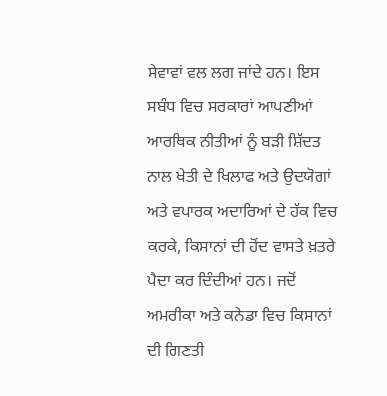ਸੇਵਾਵਾਂ ਵਲ ਲਗ ਜਾਂਦੇ ਹਨ। ਇਸ ਸਬੰਧ ਵਿਚ ਸਰਕਾਰਾਂ ਆਪਣੀਆਂ ਆਰਥਿਕ ਨੀਤੀਆਂ ਨੂੰ ਬੜੀ ਸ਼ਿੱਦਤ ਨਾਲ ਖੇਤੀ ਦੇ ਖਿਲਾਫ ਅਤੇ ਉਦਯੋਗਾਂ ਅਤੇ ਵਪਾਰਕ ਅਦਾਰਿਆਂ ਦੇ ਹੱਕ ਵਿਚ ਕਰਕੇ, ਕਿਸਾਨਾਂ ਦੀ ਹੋਂਦ ਵਾਸਤੇ ਖ਼ਤਰੇ ਪੈਦਾ ਕਰ ਦਿੰਦੀਆਂ ਹਨ। ਜਦੋਂ ਅਮਰੀਕਾ ਅਤੇ ਕਨੇਡਾ ਵਿਚ ਕਿਸਾਨਾਂ ਦੀ ਗਿਣਤੀ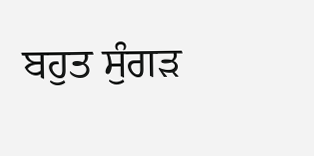ਬਹੁਤ ਸੁੰਗੜ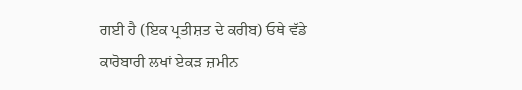ਗਈ ਹੈ (ਇਕ ਪ੍ਰਤੀਸ਼ਤ ਦੇ ਕਰੀਬ) ਓਥੇ ਵੱਡੇ ਕਾਰੋਬਾਰੀ ਲਖਾਂ ਏਕੜ ਜ਼ਮੀਨ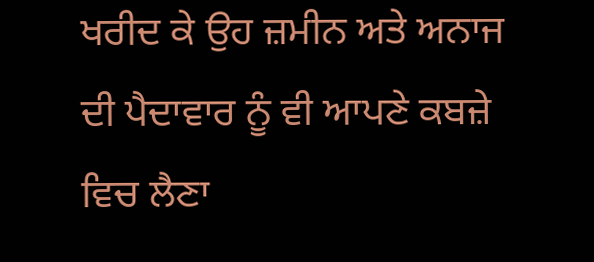ਖਰੀਦ ਕੇ ਉਹ ਜ਼ਮੀਨ ਅਤੇ ਅਨਾਜ ਦੀ ਪੈਦਾਵਾਰ ਨੂੰ ਵੀ ਆਪਣੇ ਕਬਜ਼ੇ ਵਿਚ ਲੈਣਾ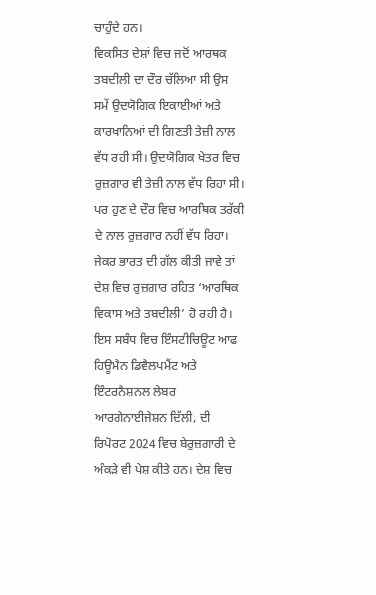ਚਾਹੁੰਦੇ ਹਨ।
ਵਿਕਸਿਤ ਦੇਸ਼ਾਂ ਵਿਚ ਜਦੋਂ ਆਰਥਕ ਤਬਦੀਲੀ ਦਾ ਦੌਰ ਚੱਲਿਆ ਸੀ ਉਸ ਸਮੇਂ ਉਦਯੋਗਿਕ ਇਕਾਈਆਂ ਅਤੇ ਕਾਰਖਾਨਿਆਂ ਦੀ ਗਿਣਤੀ ਤੇਜ਼ੀ ਨਾਲ ਵੱਧ ਰਹੀ ਸੀ। ਉਦਯੋਗਿਕ ਖੇਤਰ ਵਿਚ ਰੁਜ਼ਗਾਰ ਵੀ ਤੇਜ਼ੀ ਨਾਲ ਵੱਧ ਰਿਹਾ ਸੀ। ਪਰ ਹੁਣ ਦੇ ਦੌਰ ਵਿਚ ਆਰਥਿਕ ਤਰੱਕੀ ਦੇ ਨਾਲ ਰੁਜ਼ਗਾਰ ਨਹੀਂ ਵੱਧ ਰਿਹਾ। ਜੇਕਰ ਭਾਰਤ ਦੀ ਗੱਲ ਕੀਤੀ ਜਾਵੇ ਤਾਂ ਦੇਸ਼ ਵਿਚ ਰੁਜ਼ਗਾਰ ਰਹਿਤ ‘ਆਰਥਿਕ ਵਿਕਾਸ ਅਤੇ ਤਬਦੀਲੀ’ ਹੋ ਰਹੀ ਹੈ। ਇਸ ਸਬੰਧ ਵਿਚ ਇੰਸਟੀਚਿਊਟ ਆਫ ਹਿਊਮੈਨ ਡਿਵੈਲਪਮੈਂਟ ਅਤੇ ਇੰਟਰਨੈਸ਼ਨਲ ਲੇਬਰ ਆਰਗੇਨਾਈਜੇਸ਼ਨ ਦਿੱਲੀ, ਦੀ ਰਿਪੋਰਟ 2024 ਵਿਚ ਬੇਰੁਜ਼ਗਾਰੀ ਦੇ ਅੰਕੜੇ ਵੀ ਪੇਸ਼ ਕੀਤੇ ਹਨ। ਦੇਸ਼ ਵਿਚ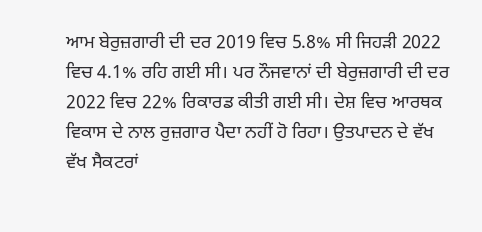ਆਮ ਬੇਰੁਜ਼ਗਾਰੀ ਦੀ ਦਰ 2019 ਵਿਚ 5.8% ਸੀ ਜਿਹੜੀ 2022 ਵਿਚ 4.1% ਰਹਿ ਗਈ ਸੀ। ਪਰ ਨੌਜਵਾਨਾਂ ਦੀ ਬੇਰੁਜ਼ਗਾਰੀ ਦੀ ਦਰ 2022 ਵਿਚ 22% ਰਿਕਾਰਡ ਕੀਤੀ ਗਈ ਸੀ। ਦੇਸ਼ ਵਿਚ ਆਰਥਕ ਵਿਕਾਸ ਦੇ ਨਾਲ ਰੁਜ਼ਗਾਰ ਪੈਦਾ ਨਹੀਂ ਹੋ ਰਿਹਾ। ਉਤਪਾਦਨ ਦੇ ਵੱਖ ਵੱਖ ਸੈਕਟਰਾਂ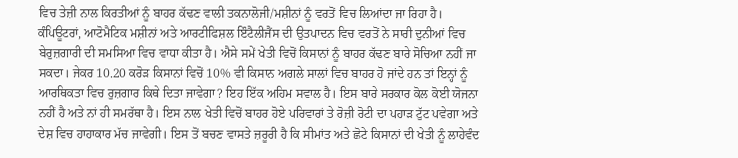ਵਿਚ ਤੇਜ਼ੀ ਨਾਲ ਕਿਰਤੀਆਂ ਨੂੰ ਬਾਹਰ ਕੱਢਣ ਵਾਲੀ ਤਕਨਾਲੋਜੀ/ਮਸ਼ੀਨਾਂ ਨੂੰ ਵਰਤੋਂ ਵਿਚ ਲਿਆਂਦਾ ਜਾ ਰਿਹਾ ਹੈ। ਕੰਪਿਊਟਰਾਂ, ਆਟੋਮੈਟਿਕ ਮਸ਼ੀਨਾਂ ਅਤੇ ਆਰਟੀਫਿਸ਼ਲ ਇੰਟੈਲੀਜੈਂਸ ਦੀ ਉਤਪਾਦਨ ਵਿਚ ਵਰਤੋਂ ਨੇ ਸਾਰੀ ਦੁਨੀਆਂ ਵਿਚ ਬੇਰੁਜ਼ਗਾਰੀ ਦੀ ਸਮਸਿਆ ਵਿਚ ਵਾਧਾ ਕੀਤਾ ਹੈ। ਐਸੇ ਸਮੇਂ ਖੇਤੀ ਵਿਚੋਂ ਕਿਸਾਨਾਂ ਨੂੰ ਬਾਹਰ ਕੱਢਣ ਬਾਰੇ ਸੋਚਿਆ ਨਹੀਂ ਜਾ ਸਕਦਾ। ਜੇਕਰ 10.20 ਕਰੋੜ ਕਿਸਾਨਾਂ ਵਿਚੋਂ 10% ਵੀ ਕਿਸਾਨ ਅਗਲੇ ਸਾਲਾਂ ਵਿਚ ਬਾਹਰ ਹੋ ਜਾਂਦੇ ਹਨ ਤਾਂ ਇਨ੍ਹਾਂ ਨੂੰ ਆਰਥਿਕਤਾ ਵਿਚ ਰੁਜ਼ਗਾਰ ਕਿਥੇ ਦਿਤਾ ਜਾਵੇਗਾ? ਇਹ ਇੱਕ ਅਹਿਮ ਸਵਾਲ ਹੈ। ਇਸ ਬਾਰੇ ਸਰਕਾਰ ਕੋਲ ਕੋਈ ਯੋਜਨਾ ਨਹੀਂ ਹੈ ਅਤੇ ਨਾਂ ਹੀ ਸਮਰੱਥਾ ਹੈ। ਇਸ ਨਾਲ ਖੇਤੀ ਵਿਚੋਂ ਬਾਹਰ ਹੋਏ ਪਰਿਵਾਰਾਂ ਤੇ ਰੋਜ਼ੀ ਰੋਟੀ ਦਾ ਪਹਾੜ ਟੁੱਟ ਪਵੇਗਾ ਅਤੇ ਦੇਸ਼ ਵਿਚ ਹਾਹਾਕਾਰ ਮੱਚ ਜਾਵੇਗੀ। ਇਸ ਤੋਂ ਬਚਣ ਵਾਸਤੇ ਜ਼ਰੂਰੀ ਹੈ ਕਿ ਸੀਮਾਂਤ ਅਤੇ ਛੋਟੇ ਕਿਸਾਨਾਂ ਦੀ ਖੇਤੀ ਨੂੰ ਲਾਹੇਵੰਦ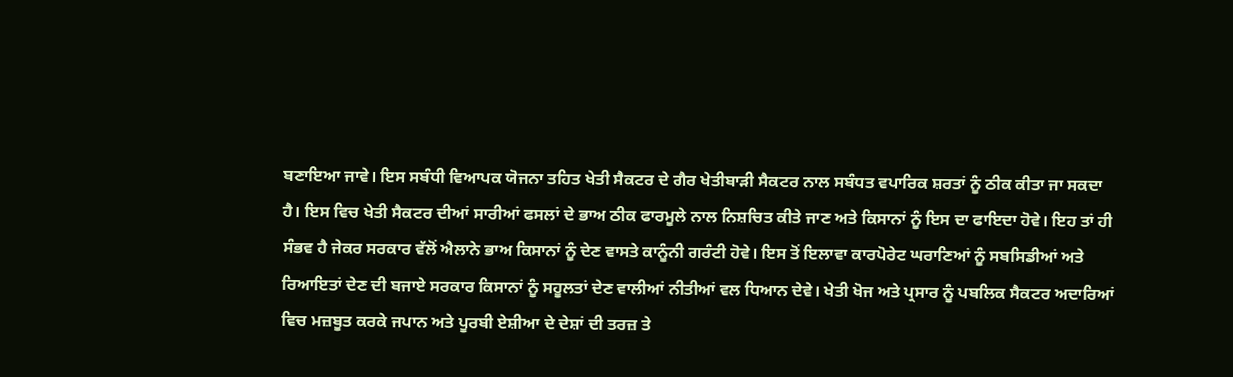ਬਣਾਇਆ ਜਾਵੇ। ਇਸ ਸਬੰਧੀ ਵਿਆਪਕ ਯੋਜਨਾ ਤਹਿਤ ਖੇਤੀ ਸੈਕਟਰ ਦੇ ਗੈਰ ਖੇਤੀਬਾੜੀ ਸੈਕਟਰ ਨਾਲ ਸਬੰਧਤ ਵਪਾਰਿਕ ਸ਼ਰਤਾਂ ਨੂੰ ਠੀਕ ਕੀਤਾ ਜਾ ਸਕਦਾ ਹੈ। ਇਸ ਵਿਚ ਖੇਤੀ ਸੈਕਟਰ ਦੀਆਂ ਸਾਰੀਆਂ ਫਸਲਾਂ ਦੇ ਭਾਅ ਠੀਕ ਫਾਰਮੂਲੇ ਨਾਲ ਨਿਸ਼ਚਿਤ ਕੀਤੇ ਜਾਣ ਅਤੇ ਕਿਸਾਨਾਂ ਨੂੰ ਇਸ ਦਾ ਫਾਇਦਾ ਹੋਵੇ। ਇਹ ਤਾਂ ਹੀ ਸੰਭਵ ਹੈ ਜੇਕਰ ਸਰਕਾਰ ਵੱਲੋਂ ਐਲਾਨੇ ਭਾਅ ਕਿਸਾਨਾਂ ਨੂੰ ਦੇਣ ਵਾਸਤੇ ਕਾਨੂੰਨੀ ਗਰੰਟੀ ਹੋਵੇ। ਇਸ ਤੋਂ ਇਲਾਵਾ ਕਾਰਪੋਰੇਟ ਘਰਾਣਿਆਂ ਨੂੰ ਸਬਸਿਡੀਆਂ ਅਤੇ ਰਿਆਇਤਾਂ ਦੇਣ ਦੀ ਬਜਾਏ ਸਰਕਾਰ ਕਿਸਾਨਾਂ ਨੂੰ ਸਹੂਲਤਾਂ ਦੇਣ ਵਾਲੀਆਂ ਨੀਤੀਆਂ ਵਲ ਧਿਆਨ ਦੇਵੇ। ਖੇਤੀ ਖੋਜ ਅਤੇ ਪ੍ਰਸਾਰ ਨੂੰ ਪਬਲਿਕ ਸੈਕਟਰ ਅਦਾਰਿਆਂ ਵਿਚ ਮਜ਼ਬੂਤ ਕਰਕੇ ਜਪਾਨ ਅਤੇ ਪੂਰਬੀ ਏਸ਼ੀਆ ਦੇ ਦੇਸ਼ਾਂ ਦੀ ਤਰਜ਼ ਤੇ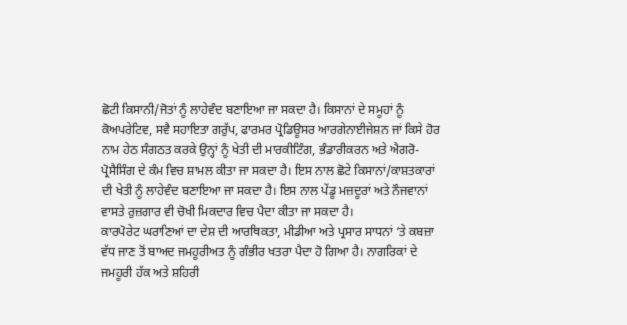ਛੋਟੀ ਕਿਸਾਨੀ/ਜੋਤਾਂ ਨੂੰ ਲਾਹੇਵੰਦ ਬਣਾਇਆ ਜਾ ਸਕਦਾ ਹੈ। ਕਿਸਾਨਾਂ ਦੇ ਸਮੂਹਾਂ ਨੂੰ ਕੋਅਪਰੇਟਿਵ, ਸਵੈ ਸਹਾਇਤਾ ਗਰੁੱਪ, ਫਾਰਮਰ ਪ੍ਰੋਡਿਊਸਰ ਆਰਗੇਨਾਈਜੇਸ਼ਨ ਜਾਂ ਕਿਸੇ ਹੋਰ ਨਾਮ ਹੇਠ ਸੰਗਠਤ ਕਰਕੇ ਉਨ੍ਹਾਂ ਨੂੰ ਖੇਤੀ ਦੀ ਮਾਰਕੀਟਿੰਗ, ਭੰਡਾਰੀਕਰਨ ਅਤੇ ਐਗਰੋ-ਪ੍ਰੋਸੈਸਿੰਗ ਦੇ ਕੰਮ ਵਿਚ ਸ਼ਾਮਲ ਕੀਤਾ ਜਾ ਸਕਦਾ ਹੈ। ਇਸ ਨਾਲ ਛੋਟੇ ਕਿਸਾਨਾਂ/ਕਾਸ਼ਤਕਾਰਾਂ ਦੀ ਖੇਤੀ ਨੂੰ ਲਾਹੇਵੰਦ ਬਣਾਇਆ ਜਾ ਸਕਦਾ ਹੈ। ਇਸ ਨਾਲ ਪੇਂਡੂ ਮਜ਼ਦੂਰਾਂ ਅਤੇ ਨੌਜਵਾਨਾਂ ਵਾਸਤੇ ਰੁਜ਼ਗਾਰ ਵੀ ਚੋਖੀ ਮਿਕਦਾਰ ਵਿਚ ਪੈਦਾ ਕੀਤਾ ਜਾ ਸਕਦਾ ਹੈ।
ਕਾਰਪੋਰੇਟ ਘਰਾਣਿਆਂ ਦਾ ਦੇਸ਼ ਦੀ ਆਰਥਿਕਤਾ, ਮੀਡੀਆ ਅਤੇ ਪ੍ਰਸਾਰ ਸਾਧਨਾਂ ‘ਤੇ ਕਬਜ਼ਾ ਵੱਧ ਜਾਣ ਤੋਂ ਬਾਅਦ ਜਮਹੂਰੀਅਤ ਨੂੰ ਗੰਭੀਰ ਖਤਰਾ ਪੈਦਾ ਹੋ ਗਿਆ ਹੈ। ਨਾਗਰਿਕਾਂ ਦੇ ਜਮਹੂਰੀ ਹੱਕ ਅਤੇ ਸ਼ਹਿਰੀ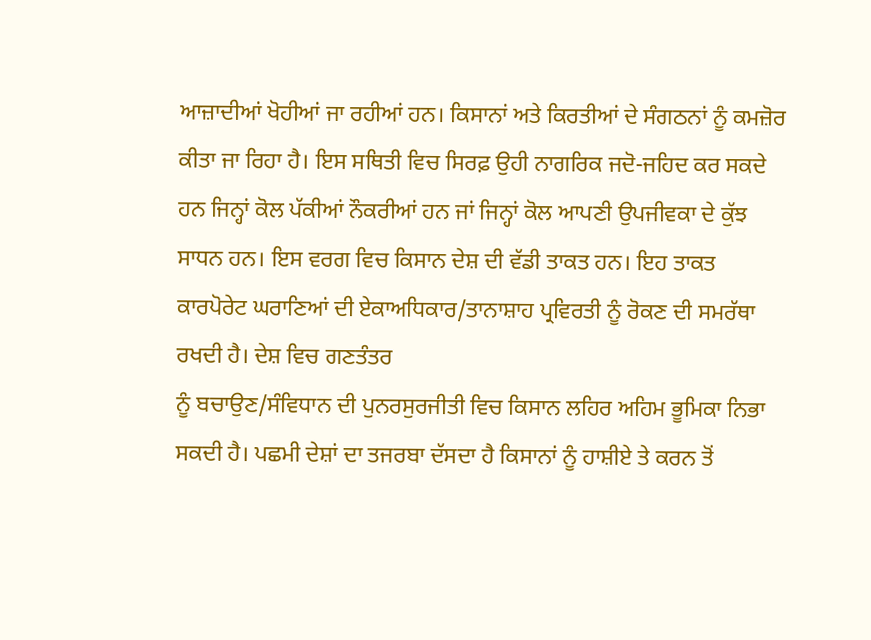ਆਜ਼ਾਦੀਆਂ ਖੋਹੀਆਂ ਜਾ ਰਹੀਆਂ ਹਨ। ਕਿਸਾਨਾਂ ਅਤੇ ਕਿਰਤੀਆਂ ਦੇ ਸੰਗਠਨਾਂ ਨੂੰ ਕਮਜ਼ੋਰ ਕੀਤਾ ਜਾ ਰਿਹਾ ਹੈ। ਇਸ ਸਥਿਤੀ ਵਿਚ ਸਿਰਫ਼ ਉਹੀ ਨਾਗਰਿਕ ਜਦੋ-ਜਹਿਦ ਕਰ ਸਕਦੇ ਹਨ ਜਿਨ੍ਹਾਂ ਕੋਲ ਪੱਕੀਆਂ ਨੌਕਰੀਆਂ ਹਨ ਜਾਂ ਜਿਨ੍ਹਾਂ ਕੋਲ ਆਪਣੀ ਉਪਜੀਵਕਾ ਦੇ ਕੁੱਝ ਸਾਧਨ ਹਨ। ਇਸ ਵਰਗ ਵਿਚ ਕਿਸਾਨ ਦੇਸ਼ ਦੀ ਵੱਡੀ ਤਾਕਤ ਹਨ। ਇਹ ਤਾਕਤ ਕਾਰਪੋਰੇਟ ਘਰਾਣਿਆਂ ਦੀ ਏਕਾਅਧਿਕਾਰ/ਤਾਨਾਸ਼ਾਹ ਪ੍ਰਵਿਰਤੀ ਨੂੰ ਰੋਕਣ ਦੀ ਸਮਰੱਥਾ ਰਖਦੀ ਹੈ। ਦੇਸ਼ ਵਿਚ ਗਣਤੰਤਰ
ਨੂੰ ਬਚਾਉਣ/ਸੰਵਿਧਾਨ ਦੀ ਪੁਨਰਸੁਰਜੀਤੀ ਵਿਚ ਕਿਸਾਨ ਲਹਿਰ ਅਹਿਮ ਭੂਮਿਕਾ ਨਿਭਾ ਸਕਦੀ ਹੈ। ਪਛਮੀ ਦੇਸ਼ਾਂ ਦਾ ਤਜਰਬਾ ਦੱਸਦਾ ਹੈ ਕਿਸਾਨਾਂ ਨੂੰ ਹਾਸ਼ੀਏ ਤੇ ਕਰਨ ਤੋਂ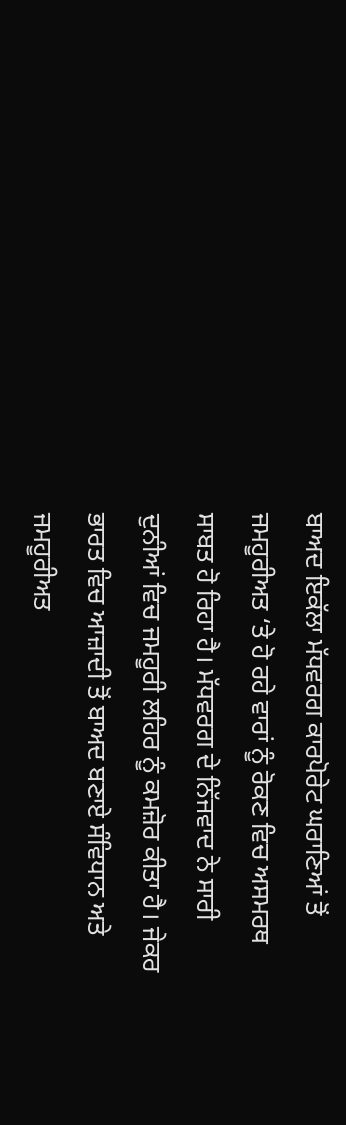ਬਾਅਦ ਇਕੱਲਾ ਮੱਧਵਰਗ ਕਾਰਪੋਰੇਟ ਘਰਾਣਿਆਂ ਤੋਂ ਜਮਹੂਰੀਅਤ ‘ਤੇ ਹੋ ਰਹੇ ਵਾਰਾਂ ਨੂੰ ਰੋਕਣ ਵਿਚ ਅਸਮਰਥ ਸਾਬਤ ਹੋ ਰਿਹਾ ਹੈ। ਮੱਧਵਰਗ ਦੇ ਨਿੱਜਵਾਦ ਨੇ ਸਾਰੀ ਦੁਨੀਆਂ ਵਿਚ ਜਮਹੂਰੀ ਲਹਿਰ ਨੂੰ ਕਮਜ਼ੋਰ ਕੀਤਾ ਹੈ। ਜੇਕਰ ਭਾਰਤ ਵਿਚ ਆਜ਼ਾਦੀ ਤੋਂ ਬਾਅਦ ਬਣਾਏ ਸੰਵਿਧਾਨ ਅਤੇ ਜਮਹੂਰੀਅਤ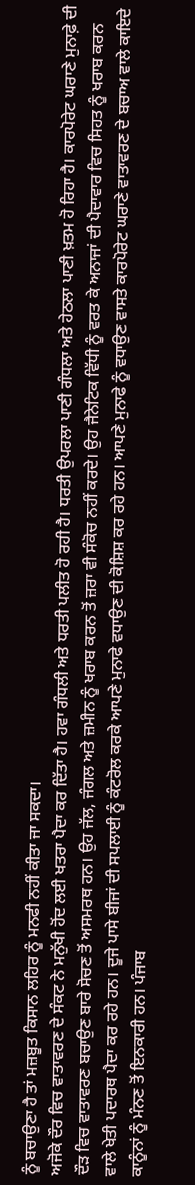ਨੂੰ ਬਚਾਉਣਾ ਹੈ ਤਾਂ ਮਜ਼ਬੂਤ ਕਿਸਾਨ ਲਹਿਰ ਨੂੰ ਮਨਫੀ ਨਹੀਂ ਕੀਤਾ ਜਾ ਸਕਦਾ।
ਅਜੋਕੇ ਦੌਰ ਵਿਚ ਵਾਤਾਵਰਣ ਦੇ ਸੰਕਟ ਨੇ ਮਨੁੱਖੀ ਹੋਂਦ ਲਈ ਖਤਰਾ ਪੈਦਾ ਕਰ ਦਿੱਤਾ ਹੈ। ਹਵਾ ਗੰਧਲੀ ਅਤੇ ਧਰਤੀ ਪਲੀਤ ਹੋ ਰਹੀ ਹੈ। ਧਰਤੀ ਉਪਰਲਾ ਪਾਣੀ ਗੰਧਲਾ ਅਤੇ ਹੇਠਲਾ ਪਾਣੀ ਖ਼ਤਮ ਹੋ ਰਿਹਾ ਹੈ। ਕਾਰਪੋਰੇਟ ਘਰਾਣੇ ਮੁਨਾਫ਼ੇ ਦੀ ਦੌੜ ਵਿਚ ਵਾਤਾਵਰਣ ਬਚਾਉਣ ਬਾਰੇ ਸੋਚਣ ਤੋਂ ਅਸਮਰਥ ਹਨ। ਉਹ ਜੱਲ, ਜੰਗਲ ਅਤੇ ਜ਼ਮੀਨ ਨੂੰ ਖਰਾਬ ਕਰਨ ਤੋਂ ਜ਼ਰਾ ਵੀ ਸੰਕੋਚ ਨਹੀਂ ਕਰਦੇ। ਉਹ ਜੈਨੇਟਿਕ ਵਿੱਧੀ ਨੂੰ ਵਰਤ ਕੇ ਅਨਾਜਾਂ ਦੀ ਪੈਦਾਵਾਰ ਵਿਚ ਸਿਹਤ ਨੂੰ ਖਰਾਬ ਕਰਨ ਵਾਲੇ ਖੇਤੀ ਪਦਾਰਥ ਪੈਦਾ ਕਰ ਰਹੇ ਹਨ। ਦੂਜੇ ਪਾਸੇ ਬੀਜਾਂ ਦੀ ਸਪਲਾਈ ਨੂੰ ਕੰਟਰੋਲ ਕਰਕੇ ਆਪਣੇ ਮੁਨਾਫੇ ਵਧਾਉਣ ਦੀ ਕੋਸ਼ਿਸ਼ ਕਰ ਰਹੇ ਹਨ। ਆਪਣੇ ਮੁਨਾਫੇ ਨੂੰ ਵਧਾਉਣ ਵਾਸਤੇ ਕਾਰਪੋਰੇਟ ਘਰਾਣੇ ਵਾਤਾਵਰਣ ਦੇ ਬਚਾਅ ਵਾਲੇ ਕਾਇਦੇ ਕਾਨੂੰਨਾਂ ਨੂੰ ਮੰਨਣ ਤੋਂ ਇਨਕਾਰੀ ਹਨ। ਪੰਜਾਬ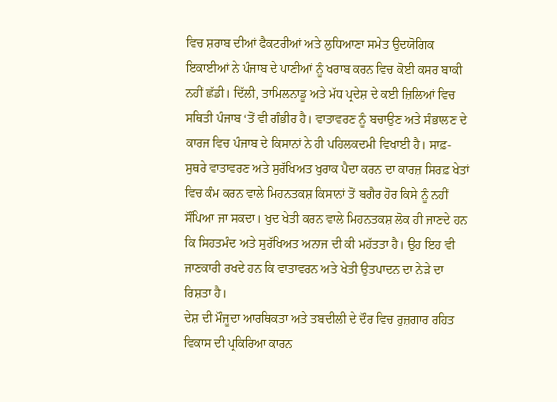ਵਿਚ ਸ਼ਰਾਬ ਦੀਆਂ ਫੈਕਟਰੀਆਂ ਅਤੇ ਲੁਧਿਆਣਾ ਸਮੇਤ ਉਦਯੋਗਿਕ ਇਕਾਈਆਂ ਨੇ ਪੰਜਾਬ ਦੇ ਪਾਣੀਆਂ ਨੂੰ ਖਰਾਬ ਕਰਨ ਵਿਚ ਕੋਈ ਕਸਰ ਬਾਕੀ ਨਹੀਂ ਛੱਡੀ। ਦਿੱਲੀ, ਤਾਮਿਲਨਾਡੂ ਅਤੇ ਮੱਧ ਪ੍ਰਦੇਸ਼ ਦੇ ਕਈ ਜ਼ਿਲਿਆਂ ਵਿਚ ਸਥਿਤੀ ਪੰਜਾਬ ‘ਤੋਂ ਵੀ ਗੰਭੀਰ ਹੈ। ਵਾਤਾਵਰਣ ਨੂੰ ਬਚਾਉਣ ਅਤੇ ਸੰਭਾਲਣ ਦੇ ਕਾਰਜ ਵਿਚ ਪੰਜਾਬ ਦੇ ਕਿਸਾਨਾਂ ਨੇ ਹੀ ਪਹਿਲਕਦਮੀ ਵਿਖਾਈ ਹੈ। ਸਾਫ਼-ਸੁਥਰੇ ਵਾਤਾਵਰਣ ਅਤੇ ਸੁਰੱਖਿਅਤ ਖੁਰਾਕ ਪੈਦਾ ਕਰਨ ਦਾ ਕਾਰਜ਼ ਸਿਰਫ਼ ਖੇਤਾਂ ਵਿਚ ਕੰਮ ਕਰਨ ਵਾਲੇ ਮਿਹਨਤਕਸ਼ ਕਿਸਾਨਾਂ ਤੋਂ ਬਗੈਰ ਹੋਰ ਕਿਸੇ ਨੂੰ ਨਹੀਂ ਸੌਂਪਿਆ ਜਾ ਸਕਦਾ। ਖੁਦ ਖੇਤੀ ਕਰਨ ਵਾਲੇ ਮਿਹਨਤਕਸ਼ ਲੋਕ ਹੀ ਜਾਣਦੇ ਹਨ ਕਿ ਸਿਹਤਮੰਦ ਅਤੇ ਸੁਰੱਖਿਅਤ ਅਨਾਜ ਦੀ ਕੀ ਮਹੱਤਤਾ ਹੈ। ਉਹ ਇਹ ਵੀ ਜਾਣਕਾਰੀ ਰਖਦੇ ਹਨ ਕਿ ਵਾਤਾਵਰਨ ਅਤੇ ਖੇਤੀ ਉਤਪਾਦਨ ਦਾ ਨੇੜੇ ਦਾ ਰਿਸ਼ਤਾ ਹੈ।
ਦੇਸ਼ ਦੀ ਮੌਜੂਦਾ ਆਰਥਿਕਤਾ ਅਤੇ ਤਬਦੀਲੀ ਦੇ ਦੌਰ ਵਿਚ ਰੁਜ਼ਗਾਰ ਰਹਿਤ ਵਿਕਾਸ ਦੀ ਪ੍ਰਕਿਰਿਆ ਕਾਰਨ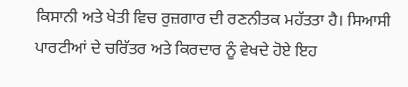ਕਿਸਾਨੀ ਅਤੇ ਖੇਤੀ ਵਿਚ ਰੁਜ਼ਗਾਰ ਦੀ ਰਣਨੀਤਕ ਮਹੱਤਤਾ ਹੈ। ਸਿਆਸੀ ਪਾਰਟੀਆਂ ਦੇ ਚਰਿੱਤਰ ਅਤੇ ਕਿਰਦਾਰ ਨੂੰ ਵੇਖਦੇ ਹੋਏ ਇਹ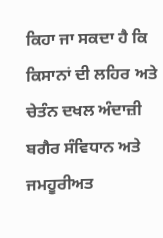ਕਿਹਾ ਜਾ ਸਕਦਾ ਹੈ ਕਿ ਕਿਸਾਨਾਂ ਦੀ ਲਹਿਰ ਅਤੇ ਚੇਤੰਨ ਦਖਲ ਅੰਦਾਜ਼ੀ ਬਗੈਰ ਸੰਵਿਧਾਨ ਅਤੇ ਜਮਹੂਰੀਅਤ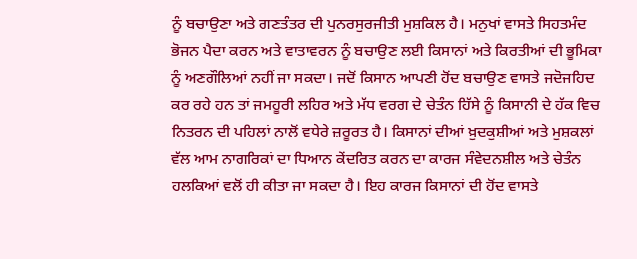ਨੂੰ ਬਚਾਉਣਾ ਅਤੇ ਗਣਤੰਤਰ ਦੀ ਪੁਨਰਸੁਰਜੀਤੀ ਮੁਸ਼ਕਿਲ ਹੈ। ਮਨੁਖਾਂ ਵਾਸਤੇ ਸਿਹਤਮੰਦ ਭੋਜਨ ਪੈਦਾ ਕਰਨ ਅਤੇ ਵਾਤਾਵਰਨ ਨੂੰ ਬਚਾਉਣ ਲਈ ਕਿਸਾਨਾਂ ਅਤੇ ਕਿਰਤੀਆਂ ਦੀ ਭੂਮਿਕਾ ਨੂੰ ਅਣਗੌਲਿਆਂ ਨਹੀਂ ਜਾ ਸਕਦਾ। ਜਦੋਂ ਕਿਸਾਨ ਆਪਣੀ ਹੋਂਦ ਬਚਾਉਣ ਵਾਸਤੇ ਜਦੋਜਹਿਦ ਕਰ ਰਹੇ ਹਨ ਤਾਂ ਜਮਹੂਰੀ ਲਹਿਰ ਅਤੇ ਮੱਧ ਵਰਗ ਦੇ ਚੇਤੰਨ ਹਿੱਸੇ ਨੂੰ ਕਿਸਾਨੀ ਦੇ ਹੱਕ ਵਿਚ ਨਿਤਰਨ ਦੀ ਪਹਿਲਾਂ ਨਾਲੋਂ ਵਧੇਰੇ ਜ਼ਰੂਰਤ ਹੈ। ਕਿਸਾਨਾਂ ਦੀਆਂ ਖ਼ੁਦਕੁਸ਼ੀਆਂ ਅਤੇ ਮੁਸ਼ਕਲਾਂ ਵੱਲ ਆਮ ਨਾਗਰਿਕਾਂ ਦਾ ਧਿਆਨ ਕੇਂਦਰਿਤ ਕਰਨ ਦਾ ਕਾਰਜ ਸੰਵੇਦਨਸ਼ੀਲ ਅਤੇ ਚੇਤੰਨ ਹਲਕਿਆਂ ਵਲੋਂ ਹੀ ਕੀਤਾ ਜਾ ਸਕਦਾ ਹੈ। ਇਹ ਕਾਰਜ ਕਿਸਾਨਾਂ ਦੀ ਹੋਂਦ ਵਾਸਤੇ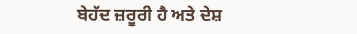ਬੇਹੱਦ ਜ਼ਰੂਰੀ ਹੈ ਅਤੇ ਦੇਸ਼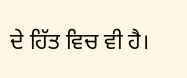ਦੇ ਹਿੱਤ ਵਿਚ ਵੀ ਹੈ।